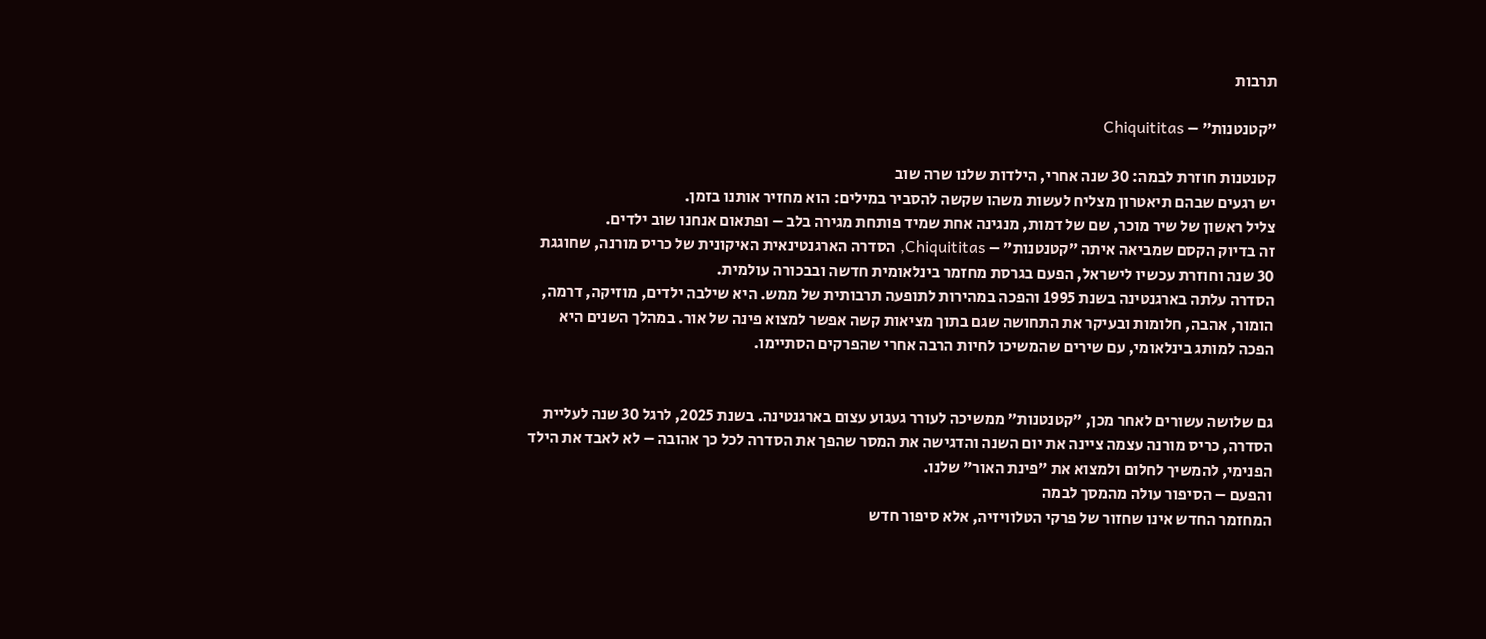תרבות

״קטנטנות״ – Chiquititas

קטנטנות חוזרת לבמה: 30 שנה אחרי, הילדות שלנו שרה שוב
יש רגעים שבהם תיאטרון מצליח לעשות משהו שקשה להסביר במילים: הוא מחזיר אותנו בזמן.
צליל ראשון של שיר מוכר, שם של דמות, מנגינה אחת שמיד פותחת מגירה בלב – ופתאום אנחנו שוב ילדים.
זה בדיוק הקסם שמביאה איתה ״קטנטנות״ – Chiquititas, הסדרה הארגנטינאית האיקונית של כריס מורנה, שחוגגת 30 שנה וחוזרת עכשיו לישראל, הפעם בגרסת מחזמר בינלאומית חדשה ובבכורה עולמית.
הסדרה עלתה בארגנטינה בשנת 1995 והפכה במהירות לתופעה תרבותית של ממש. היא שילבה ילדים, מוזיקה, דרמה, הומור, אהבה, חלומות ובעיקר את התחושה שגם בתוך מציאות קשה אפשר למצוא פינה של אור. במהלך השנים היא הפכה למותג בינלאומי, עם שירים שהמשיכו לחיות הרבה אחרי שהפרקים הסתיימו.


גם שלושה עשורים לאחר מכן, ״קטנטנות״ ממשיכה לעורר געגוע עצום בארגנטינה. בשנת 2025, לרגל 30 שנה לעליית הסדרה, כריס מורנה עצמה ציינה את יום השנה והדגישה את המסר שהפך את הסדרה לכל כך אהובה – לא לאבד את הילד הפנימי, להמשיך לחלום ולמצוא את ״פינת האור״ שלנו.
והפעם – הסיפור עולה מהמסך לבמה
המחזמר החדש אינו שחזור של פרקי הטלוויזיה, אלא סיפור חדש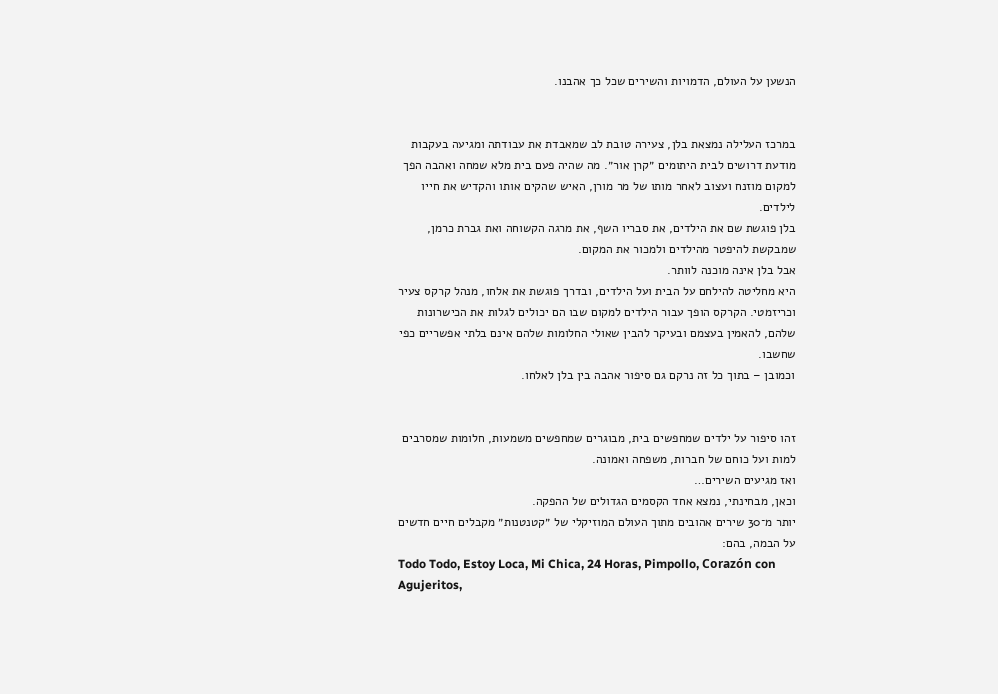הנשען על העולם, הדמויות והשירים שכל כך אהבנו.


במרכז העלילה נמצאת בלן, צעירה טובת לב שמאבדת את עבודתה ומגיעה בעקבות מודעת דרושים לבית היתומים ״קרן אור״. מה שהיה פעם בית מלא שמחה ואהבה הפך למקום מוזנח ועצוב לאחר מותו של מר מורן, האיש שהקים אותו והקדיש את חייו לילדים.
בלן פוגשת שם את הילדים, את סבריו השף, את מרגה הקשוחה ואת גברת כרמן, שמבקשת להיפטר מהילדים ולמכור את המקום.
אבל בלן אינה מוכנה לוותר.
היא מחליטה להילחם על הבית ועל הילדים, ובדרך פוגשת את אלחו, מנהל קרקס צעיר וכריזמטי. הקרקס הופך עבור הילדים למקום שבו הם יכולים לגלות את הכישרונות שלהם, להאמין בעצמם ובעיקר להבין שאולי החלומות שלהם אינם בלתי אפשריים כפי שחשבו.
וכמובן – בתוך כל זה נרקם גם סיפור אהבה בין בלן לאלחו.


זהו סיפור על ילדים שמחפשים בית, מבוגרים שמחפשים משמעות, חלומות שמסרבים למות ועל כוחם של חברות, משפחה ואמונה.
ואז מגיעים השירים…
וכאן, מבחינתי, נמצא אחד הקסמים הגדולים של ההפקה.
יותר מ־30 שירים אהובים מתוך העולם המוזיקלי של ״קטנטנות״ מקבלים חיים חדשים על הבמה, בהם:
Todo Todo, Estoy Loca, Mi Chica, 24 Horas, Pimpollo, Corazón con Agujeritos,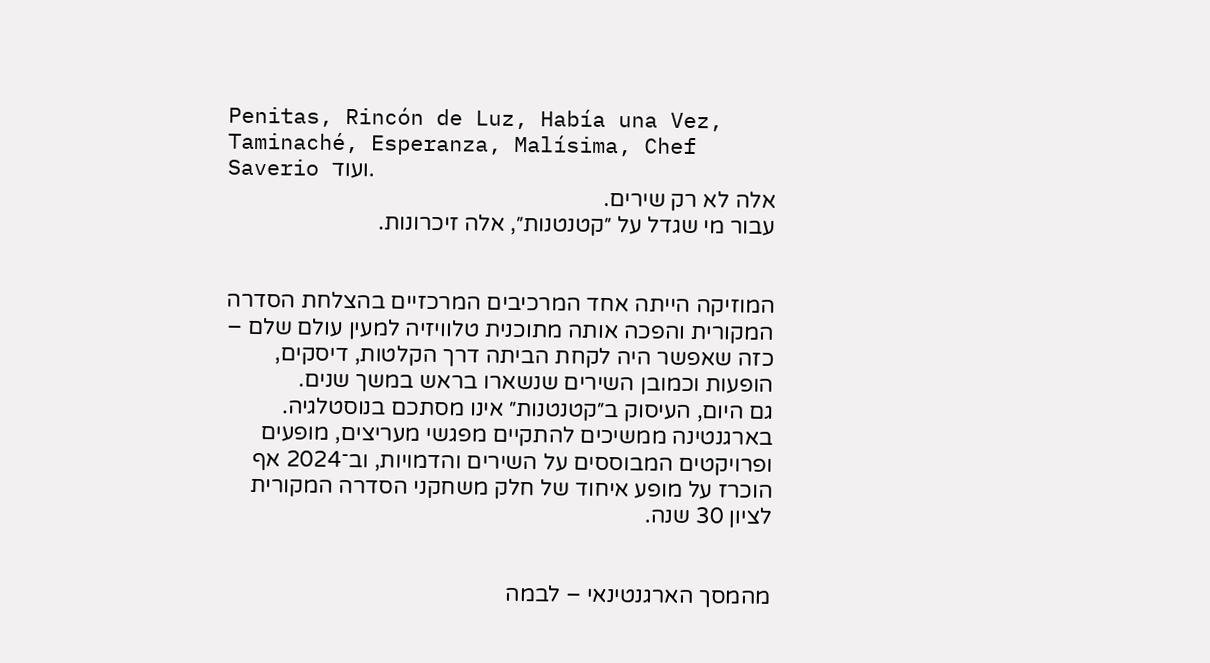Penitas, Rincón de Luz, Había una Vez, Taminaché, Esperanza, Malísima, Chef Saverio ועוד.
אלה לא רק שירים.
עבור מי שגדל על ״קטנטנות״, אלה זיכרונות.


המוזיקה הייתה אחד המרכיבים המרכזיים בהצלחת הסדרה המקורית והפכה אותה מתוכנית טלוויזיה למעין עולם שלם – כזה שאפשר היה לקחת הביתה דרך הקלטות, דיסקים, הופעות וכמובן השירים שנשארו בראש במשך שנים.
גם היום, העיסוק ב״קטנטנות״ אינו מסתכם בנוסטלגיה. בארגנטינה ממשיכים להתקיים מפגשי מעריצים, מופעים ופרויקטים המבוססים על השירים והדמויות, וב־2024 אף הוכרז על מופע איחוד של חלק משחקני הסדרה המקורית לציון 30 שנה.


מהמסך הארגנטינאי – לבמה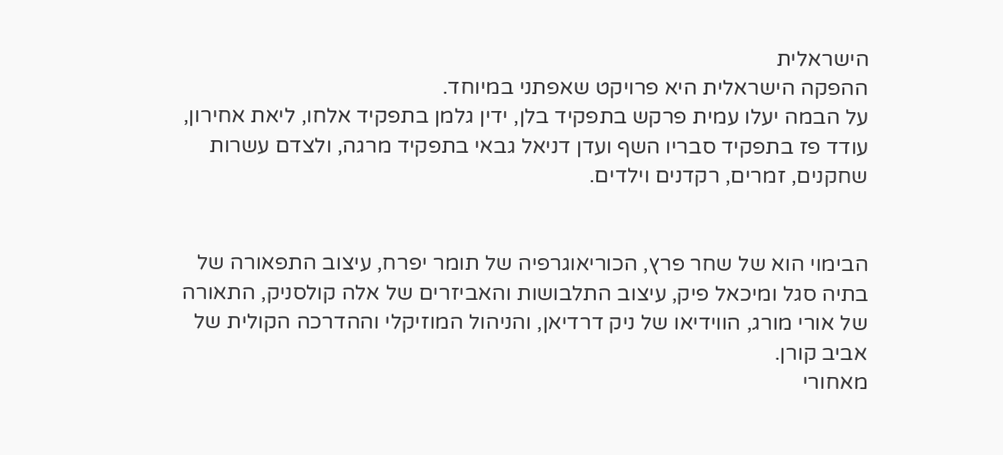הישראלית
ההפקה הישראלית היא פרויקט שאפתני במיוחד.
על הבמה יעלו עמית פרקש בתפקיד בלן, ידין גלמן בתפקיד אלחו, ליאת אחירון, עודד פז בתפקיד סבריו השף ועדן דניאל גבאי בתפקיד מרגה, ולצדם עשרות שחקנים, זמרים, רקדנים וילדים.


הבימוי הוא של שחר פרץ, הכוריאוגרפיה של תומר יפרח, עיצוב התפאורה של בתיה סגל ומיכאל פיק, עיצוב התלבושות והאביזרים של אלה קולסניק, התאורה של אורי מורג, הווידיאו של ניק דרדיאן, והניהול המוזיקלי וההדרכה הקולית של אביב קורן.
מאחורי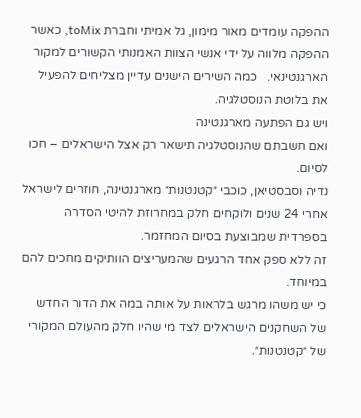ההפקה עומדים מאור מימון, גל אמיתי וחברת toMix, כאשר ההפקה מלווה על ידי אנשי הצוות האמנותי הקשורים למקור הארגנטינאי.   כמה השירים הישנים עדיין מצליחים להפעיל את בלוטת הנוסטלגיה.
ויש גם הפתעה מארגנטינה
ואם חשבתם שהנוסטלגיה תישאר רק אצל הישראלים – חכו לסיום.
נדיה וסבסטיאן, כוכבי ״קטנטנות״ מארגנטינה, חוזרים לישראל אחרי 24 שנים ולוקחים חלק במחרוזת להיטי הסדרה בספרדית שמבוצעת בסיום המחזמר.
זה ללא ספק אחד הרגעים שהמעריצים הוותיקים מחכים להם במיוחד.
כי יש משהו מרגש בלראות על אותה במה את הדור החדש של השחקנים הישראלים לצד מי שהיו חלק מהעולם המקורי של ״קטנטנות״.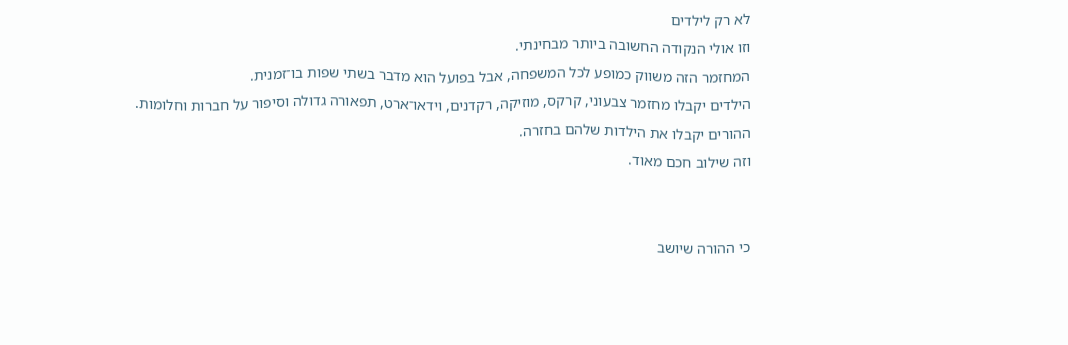לא רק לילדים
וזו אולי הנקודה החשובה ביותר מבחינתי.
המחזמר הזה משווק כמופע לכל המשפחה, אבל בפועל הוא מדבר בשתי שפות בו־זמנית.
הילדים יקבלו מחזמר צבעוני, קרקס, מוזיקה, רקדנים, וידאו־ארט, תפאורה גדולה וסיפור על חברות וחלומות.
ההורים יקבלו את הילדות שלהם בחזרה.
וזה שילוב חכם מאוד.


כי ההורה שיושב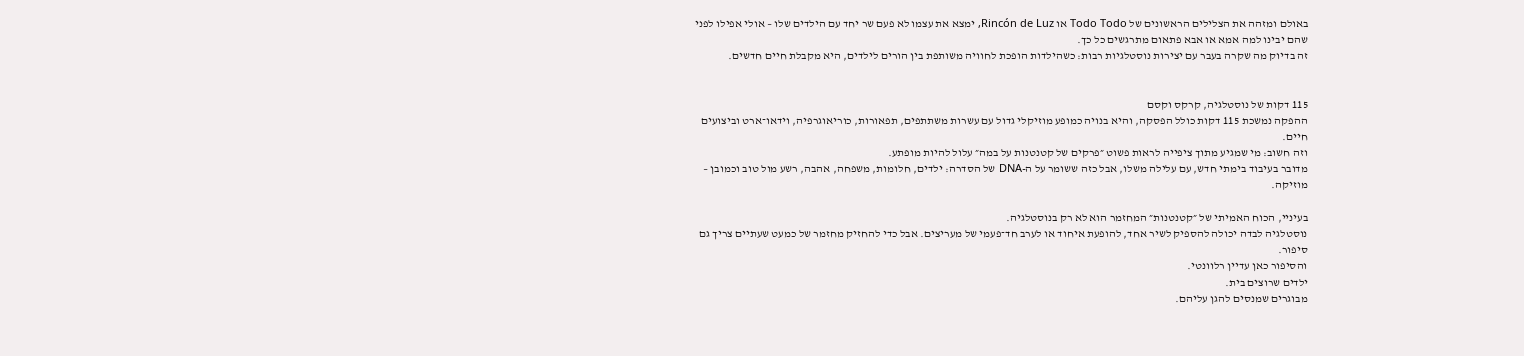באולם ומזהה את הצלילים הראשונים של Todo Todo או Rincón de Luz, ימצא את עצמו לא פעם שר יחד עם הילדים שלו – אולי אפילו לפני שהם יבינו למה אמא או אבא פתאום מתרגשים כל כך.
זה בדיוק מה שקרה בעבר עם יצירות נוסטלגיות רבות: כשהילדות הופכת לחוויה משותפת בין הורים לילדים, היא מקבלת חיים חדשים.


115 דקות של נוסטלגיה, קרקס וקסם
ההפקה נמשכת 115 דקות כולל הפסקה, והיא בנויה כמופע מוזיקלי גדול עם עשרות משתתפים, תפאורות, כוריאוגרפיה, וידאו־ארט וביצועים חיים.
וזה חשוב: מי שמגיע מתוך ציפייה לראות פשוט ״פרקים של קטנטנות על במה״ עלול להיות מופתע.
מדובר בעיבוד בימתי חדש, עם עלילה משלו, אבל כזה ששומר על ה-DNA של הסדרה: ילדים, חלומות, משפחה, אהבה, רשע מול טוב וכמובן – מוזיקה.

בעיניי, הכוח האמיתי של ״קטנטנות״ המחזמר הוא לא רק בנוסטלגיה.
נוסטלגיה לבדה יכולה להספיק לשיר אחד, להופעת איחוד או לערב חד־פעמי של מעריצים. אבל כדי להחזיק מחזמר של כמעט שעתיים צריך גם סיפור.
והסיפור כאן עדיין רלוונטי.
ילדים שרוצים בית.
מבוגרים שמנסים להגן עליהם.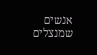אנשים שמנצלים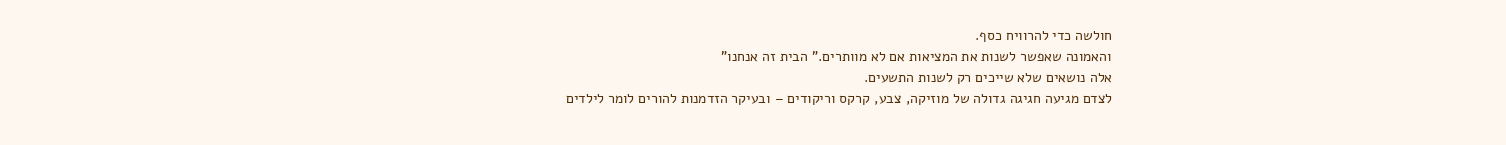חולשה כדי להרוויח כסף.
והאמונה שאפשר לשנות את המציאות אם לא מוותרים." הבית זה אנחנו"
אלה נושאים שלא שייכים רק לשנות התשעים.
לצדם מגיעה חגיגה גדולה של מוזיקה, צבע, קרקס וריקודים – ובעיקר הזדמנות להורים לומר לילדים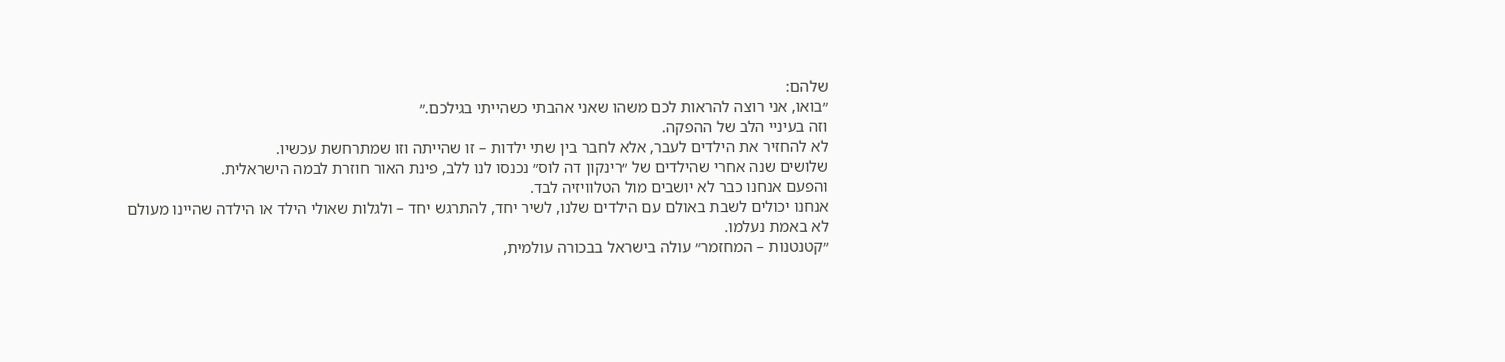שלהם:
״בואו, אני רוצה להראות לכם משהו שאני אהבתי כשהייתי בגילכם.״
וזה בעיניי הלב של ההפקה.
לא להחזיר את הילדים לעבר, אלא לחבר בין שתי ילדות – זו שהייתה וזו שמתרחשת עכשיו.
שלושים שנה אחרי שהילדים של ״רינקון דה לוס״ נכנסו לנו ללב, פינת האור חוזרת לבמה הישראלית.
והפעם אנחנו כבר לא יושבים מול הטלוויזיה לבד.
אנחנו יכולים לשבת באולם עם הילדים שלנו, לשיר יחד, להתרגש יחד – ולגלות שאולי הילד או הילדה שהיינו מעולם לא באמת נעלמו.
״קטנטנות – המחזמר״ עולה בישראל בבכורה עולמית,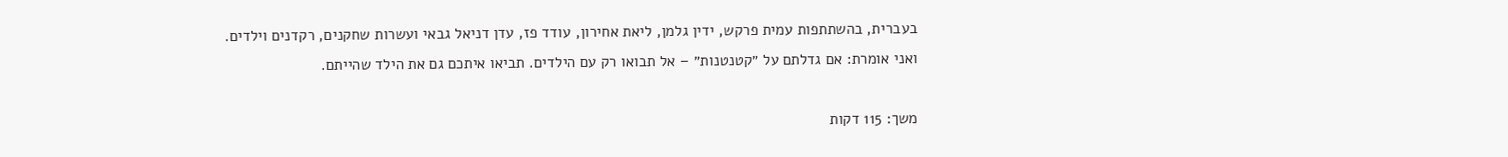בעברית, בהשתתפות עמית פרקש, ידין גלמן, ליאת אחירון, עודד פז, עדן דניאל גבאי ועשרות שחקנים, רקדנים וילדים.
ואני אומרת: אם גדלתם על ״קטנטנות״ – אל תבואו רק עם הילדים. תביאו איתכם גם את הילד שהייתם.

משך: 115 דקות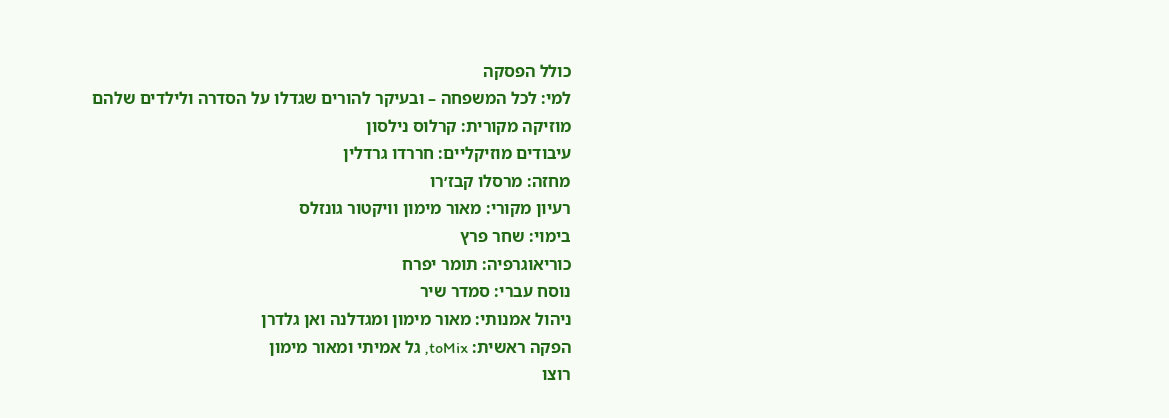כולל הפסקה
למי: לכל המשפחה – ובעיקר להורים שגדלו על הסדרה ולילדים שלהם
מוזיקה מקורית: קרלוס נילסון
עיבודים מוזיקליים: חררדו גרדלין
מחזה: מרסלו קבז׳רו
רעיון מקורי: מאור מימון וויקטור גונזלס
בימוי: שחר פרץ
כוריאוגרפיה: תומר יפרח
נוסח עברי: סמדר שיר
ניהול אמנותי: מאור מימון ומגדלנה ואן גלדרן
הפקה ראשית: toMix, גל אמיתי ומאור מימון
רוצו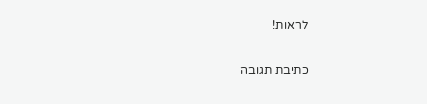לראות!

כתיבת תגובה